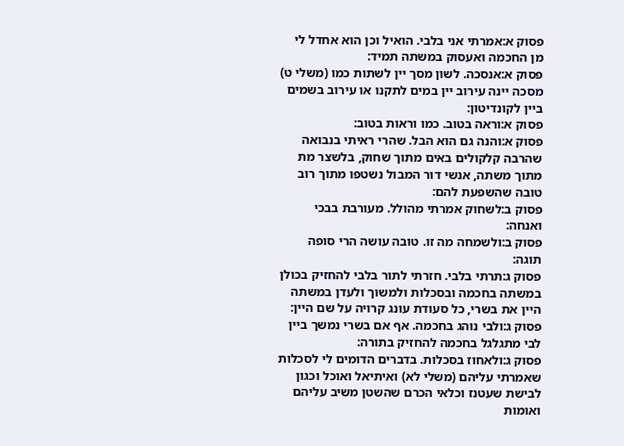פסוק א:אמרתי אני בלבי. הואיל וכן הוא אחדל לי מן החכמה ואעסוק במשתה תמיד:
פסוק א:אנסכה. לשון מסך יין לשתות כמו (משלי ט) מסכה יינה עירוב יין במים לתקנו או עירוב בשמים ביין לקונדיטון:
פסוק א:וראה בטוב. כמו וראות בטוב:
פסוק א:והנה גם הוא הבל. שהרי ראיתי בנבואה שהרבה קלקולים באים מתוך שחוק, בלשצר מת מתוך משתה, אנשי דור המבול נשטפו מתוך רוב טובה שהשפעת להם:
פסוק ב:לשחוק אמרתי מהולל. מעורבת בבכי ואנחה:
פסוק ב:ולשמחה מה זו. טובה עושה הרי סופה תוגה:
פסוק ג:תרתי בלבי. חזרתי לתור בלבי להחזיק בכולן במשתה בחכמה ובסכלות ולמשוך ולעדן במשתה היין את בשרי, כל סעודת עונג קרויה על שם היין:
פסוק ג:ולבי נוהג בחכמה. אף אם בשרי נמשך ביין לבי מתגלגל בחכמה להחזיק בתורה:
פסוק ג:ולאחוז בסכלות. בדברים הדומים לי לסכלות שאמרתי עליהם (משלי לא) ואיתיאל ואוכל וכגון לבישת שעטנז וכלאי הכרם שהשטן משיב עליהם ואומות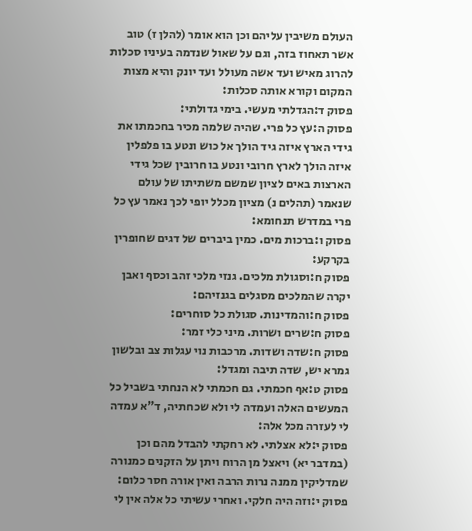העולם משיבין עליהם וכן הוא אומר (להלן ז) טוב אשר תאחוז בזה, וגם על שאול שנדמה בעיניו סכלות להרוג מאיש ועד אשה מעולל ועד יונק והיא מצות המקום וקורא אותה סכלות:
פסוק ד:הגדלתי מעשי. בימי גדולתי:
פסוק ה:עץ כל פרי. שהיה שלמה מכיר בחכמתו את גידי הארץ איזה גיד הולך אל כוש ונטע בו פלפלין איזה הולך לארץ חרובי ונטע בו חרובין שכל גידי הארצות באים לציון שמשם משתיתו של עולם שנאמר (תהלים נ) מציון מכלל יופי לכך נאמר עץ כל פרי במדרש תנחומא:
פסוק ו:ברכות מים. כמין ביברים של דגים שחופרין בקרקע:
פסוק ח:וסגולת מלכים. גנזי מלכי זהב וכסף ואבן יקרה שהמלכים מסגלים בגנזיהם:
פסוק ח:והמדינות. סגולת כל סוחרים:
פסוק ח:שרים ושרות. מיני כלי זמר:
פסוק ח:שדה ושדות. מרכבות נוי עגלות צב ובלשון גמרא יש, שדה תיבה ומגדל:
פסוק ט:אף חכמתי. גם חכמתי לא הנחתי בשביל כל המעשים האלה ועמדה לי ולא שכחתיה, ד"א עמדה לי לעזרה מכל אלה:
פסוק י:לא אצלתי. לא רחקתי להבדל מהם וכן (במדבר יא) ויאצל מן הרוח ויתן על הזקנים כמנורה שמדליקין ממנה נרות הרבה ואין אורה חסר כלום:
פסוק י:וזה היה חלקי. ואחרי עשיתי כל אלה אין לי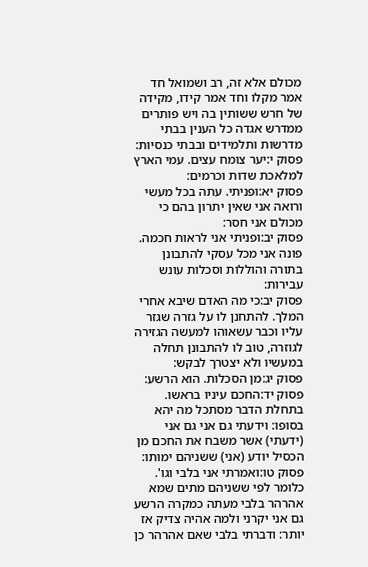מכולם אלא זה, רב ושמואל חד אמר מקלו וחד אמר קידו, מקידה של חרש ששותין בה ויש פותרים ממדרש אגדה כל הענין בבתי מדרשות ותלמידים ובבתי כנסיות:
פסוק י:יער צומח עצים. עמי הארץ למלאכת שדות וכרמים:
פסוק יא:ופניתי. עתה בכל מעשי ורואה אני שאין יתרון בהם כי מכולם אני חסר:
פסוק יב:ופניתי אני לראות חכמה. פונה אני מכל עסקי להתבונן בתורה והוללות וסכלות עונש עבירות:
פסוק יב:כי מה האדם שיבא אחרי המלך. להתחנן לו על גזרה שגזר עליו וכבר עשאוהו למעשה הגזירה לגוזרה, טוב לו להתבונן תחלה במעשיו ולא יצטרך לבקש:
פסוק יג:מן הסכלות. הוא הרשע:
פסוק יד:החכם עיניו בראשו. בתחלת הדבר מסתכל מה יהא בסופו: וידעתי גם אני גם אני (ידעתי) אשר משבח את החכם מן הכסיל יודע (אני) ששניהם ימותו:
פסוק טו:ואמרתי אני בלבי וגו'. כלומר לפי ששניהם מתים שמא אהרהר בלבי מעתה כמקרה הרשע גם אני יקרני ולמה אהיה צדיק אז יותר: ודברתי בלבי שאם אהרהר כן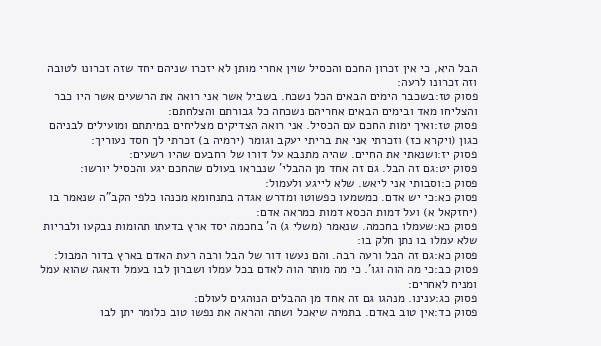הבל היא, כי אין זכרון החכם והכסיל שוין אחרי מותן לא יזכרו שניהם יחד שזה זכרונו לטובה וזה זכרונו לרעה:
פסוק טז:בשכבר הימים הבאים הכל נשכח. בשביל אשר אני רואה את הרשעים אשר היו כבר והצליחו מאד ובימים הבאים אחריהם נשכחה כל גבורתם והצלחתם:
פסוק טז:ואיך ימות החכם עם הכסיל. אני רואה הצדיקים מצליחים במיתתם ומועילים לבניהם כגון (ויקרא כז) וזכרתי אני את בריתי יעקב וגומר (ירמיה ב) זכרתי לך חסד נעוריך:
פסוק יז:ושנאתי את החיים. שהיה מתנבא על דורו של רחבעם שהיו רשעים:
פסוק יט:גם זה הבל. גם זה אחד מן ההבלי' שנבראו בעולם שהחכם יגע והכסיל יורשו:
פסוק כ:וסבותי אני ליאש. שלא לייגע ולעמול:
פסוק כא:כי יש אדם. כמשמעו כפשוטו ומדרש אגדה בתנחומא מכנהו כלפי הקב"ה שנאמר בו (יחזקאל א) ועל דמות הכסא דמות כמראה אדם:
פסוק כא:שעמלו בחכמה. שנאמר (משלי ג) ה' בחכמה יסד ארץ בדעתו תהומות נבקעו ולבריות שלא עמלו בו נתן חלק בו:
פסוק כא:גם זה הבל ורעה רבה. והם נעשו דור של הבל ורבה רעת האדם בארץ בדור המבול:
פסוק כב:כי מה הוה וגו'. כי מה מותר הוה לאדם בכל עמלו ושברון לבו בעמל ודאגה שהוא עמל ומניח לאחרים:
פסוק כג:ענינו. מנהגו גם זה אחד מן ההבלים הנוהגים לעולם:
פסוק כד:אין טוב באדם. בתמיה שיאכל ושתה והראה את נפשו טוב כלומר יתן לבו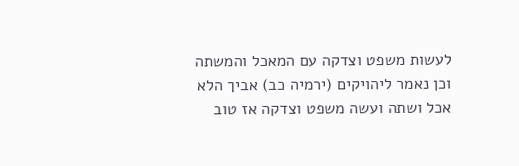לעשות משפט וצדקה עם המאכל והמשתה וכן נאמר ליהויקים (ירמיה כב) אביך הלא אכל ושתה ועשה משפט וצדקה אז טוב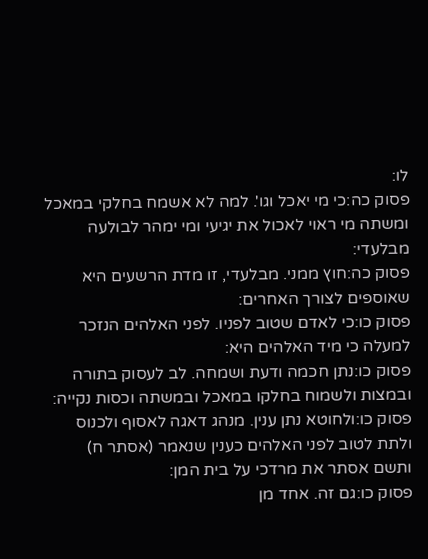לו:
פסוק כה:כי מי יאכל וגו'. למה לא אשמח בחלקי במאכל ומשתה מי ראוי לאכול את יגיעי ומי ימהר לבולעה מבלעדי:
פסוק כה:חוץ ממני. מבלעדי, זו מדת הרשעים היא שאוספים לצורך האחרים:
פסוק כו:כי לאדם שטוב לפניו. לפני האלהים הנזכר למעלה כי מיד האלהים היא:
פסוק כו:נתן חכמה ודעת ושמחה. לב לעסוק בתורה ובמצות ולשמוח בחלקו במאכל ובמשתה וכסות נקייה:
פסוק כו:ולחוטא נתן ענין. מנהג דאגה לאסוף ולכנוס ולתת לטוב לפני האלהים כענין שנאמר (אסתר ח) ותשם אסתר את מרדכי על בית המן:
פסוק כו:גם זה. אחד מן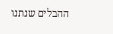ההבלים שנתנו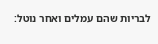לבריות שהם עמלים ואחר נוטל: